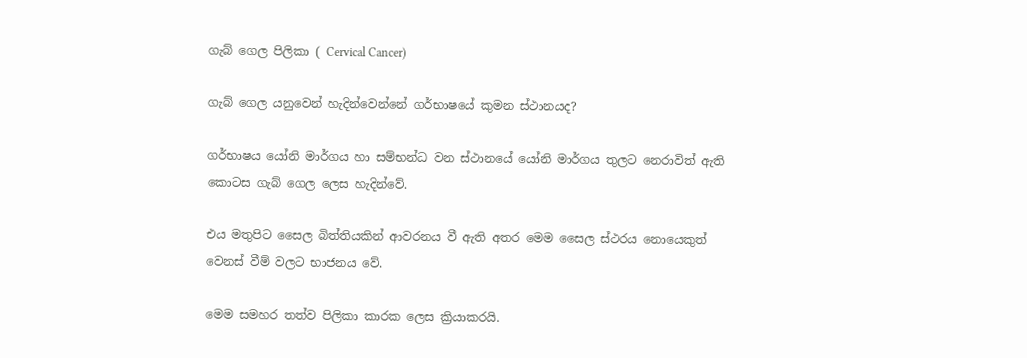ගැබ් ගෙල පිලිකා ( Cervical Cancer)

ගැබ් ගෙල යනුවෙන් හැදින්වෙන්නේ ගර්භාෂයේ කුමන ස්ථානයද?

ගර්භාෂය යෝනි මාර්ගය හා සම්භන්ධ වන ස්ථානයේ යෝනි මාර්ගය තුලට නෙරාවිත් ඇති කොටස ගැබ් ගෙල ලෙස හැදින්වේ.

එය මතුපිට සෛල බිත්තියකින් ආවරනය වී ඇති අතර මෙම සෛල ස්ථරය නොයෙකුත් වෙනස් වීම් වලට භාජනය වේ.

මෙම සමහර තත්ව පිලිකා කාරක ලෙස ක්‍රියාකරයි.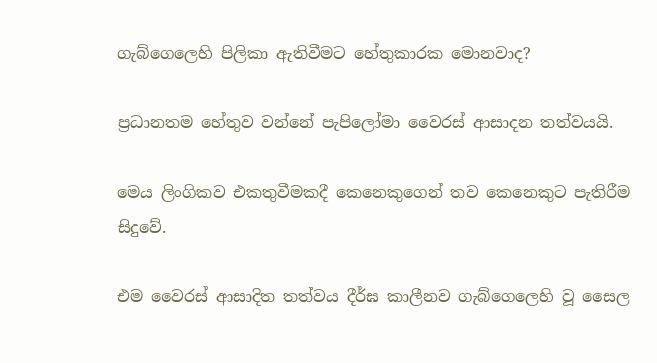ගැබ්ගෙලෙහි පිලිකා ඇතිවීමට හේතුකාරක මොනවාද?

ප්‍රධානතම හේතුව වන්නේ පැපිලෝමා වෛරස් ආසාදන තත්වයයි.

මෙය ලිංගිකව එකතුවීමකදී කෙනෙකුගෙන් තව කෙනෙකුට පැතිරීම සිදුවේ.

එම වෛරස් ආසාදිත තත්වය දීර්ඝ කාලීනව ගැබ්ගෙලෙහි වූ සෛල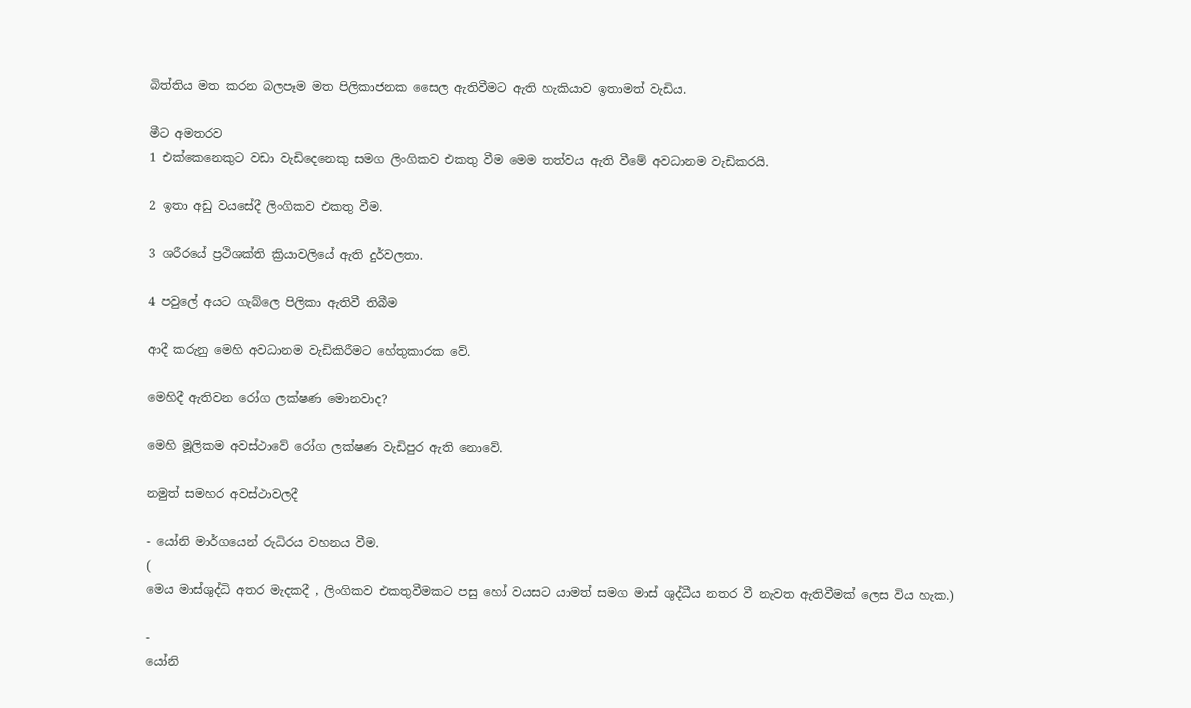බිත්තිය මත කරන බලපෑම මත පිලිකාජනක සෛල ඇතිවීමට ඇති හැකියාව ඉතාමත් වැඩිය.

මීට අමතරව
1 එක්කෙනෙකුට වඩා වැඩිදෙනෙකු සමග ලිංගිකව එකතු වීම මෙම තත්වය ඇති වීමේ අවධානම වැඩිකරයි.

2 ඉතා අඩු වයසේදී ලිංගිකව එකතු වීම.

3 ශරීරයේ ප්‍රථිශක්ති ක්‍රියාවලියේ ඇති දුර්වලතා.

4 පවුලේ අයට ගැබ්ලෙ පිලිකා ඇතිවී තිබීම

ආදී කරුනු මෙහි අවධානම වැඩිකිරීමට හේතුකාරක වේ.

මෙහිදී ඇතිවන රෝග ලක්ෂණ මොනවාද?

මෙහි මූලිකම අවස්ථාවේ රෝග ලක්ෂණ වැඩිපුර ඇති නොවේ.

නමුත් සමහර අවස්ථාවලදී

- යෝනි මාර්ගයෙන් රුධිරය වහනය වීම.
(
මෙය මාස්ශුද්ධි අතර මැදකදී , ලිංගිකව එකතුවීමකට පසු හෝ වයසට යාමත් සමග මාස් ශුද්ධීය නතර වී නැවත ඇතිවීමක් ලෙස විය හැක.)

-
යෝනි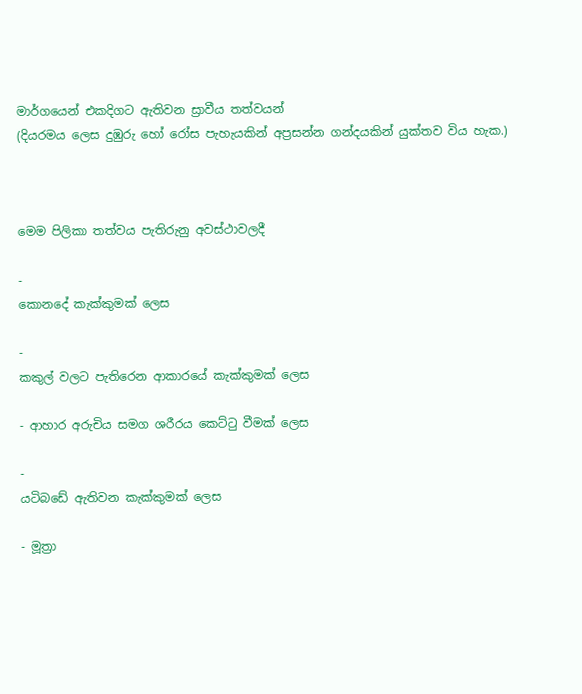මාර්ගයෙන් එකදිගට ඇතිවන ස්‍රාවීය තත්වයන්
(දියරමය ලෙස දුඹුරු හෝ රෝස පැහැයකින් අප්‍රසන්න ගන්දයකින් යුක්තව විය හැක.)



මෙම පිලිකා තත්වය පැතිරුනු අවස්ථාවලදී

-
කොනදේ කැක්කුමක් ලෙස

-
කකුල් වලට පැතිරෙන ආකාරයේ කැක්කුමක් ලෙස

- ආහාර අරුචිය සමග ශරීරය කෙට්ටු වීමක් ලෙස

-
යටිබඩේ ඇතිවන කැක්කුමක් ලෙස

- මූත්‍රා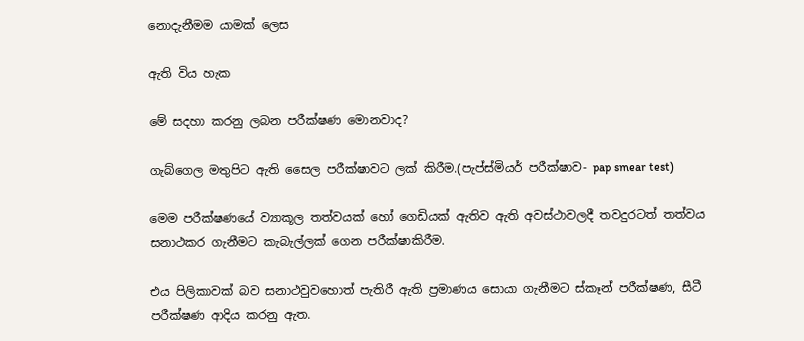නොදැනීමම යාමක් ලෙස

ඇති විය හැක

මේ සදහා කරනු ලබන පරීක්ෂණ මොනවාද?

ගැබ්ගෙල මතුපිට ඇති සෛල පරීක්ෂාවට ලක් කිරීම.(පැප්ස්මියර් පරීක්ෂාව- pap smear test)

මෙම පරීක්ෂණයේ ව්‍යාකූල තත්වයක් හෝ ගෙඩියක් ඇතිව ඇති අවස්ථාවලදී තවදුරටත් තත්වය සනාථකර ගැනීමට කැබැල්ලක් ගෙන පරීක්ෂාකිරීම.

එය පිලිකාවක් බව සනාථවුවහොත් පැතිරී ඇති ප්‍රමාණය සොයා ගැනීමට ස්කෑන් පරීක්ෂණ, සීටී පරීක්ෂණ ආදිය කරනු ඇත.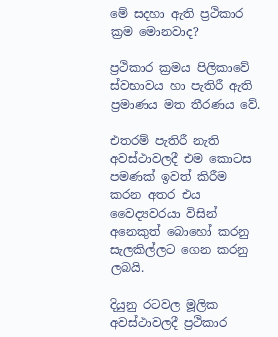මේ සදහා ඇති ප්‍රථිකාර ක්‍රම මොනවාද?

ප්‍රථිකාර ක්‍රමය පිලිකාවේ ස්වභාවය හා පැතිරී ඇති ප්‍රමාණය මත තීරණය වේ.

එතරම් පැතිරී නැති අවස්ථාවලදී එම කොටස පමණක් ඉවත් කිරීම කරන අතර එය වෛද්‍යවරයා විසින් අනෙකුත් බොහෝ කරනු සැලකිල්ලට ගෙන කරනු ලබයි.

දියුනු රටවල මූලික අවස්ථාවලදී ප්‍රථිකාර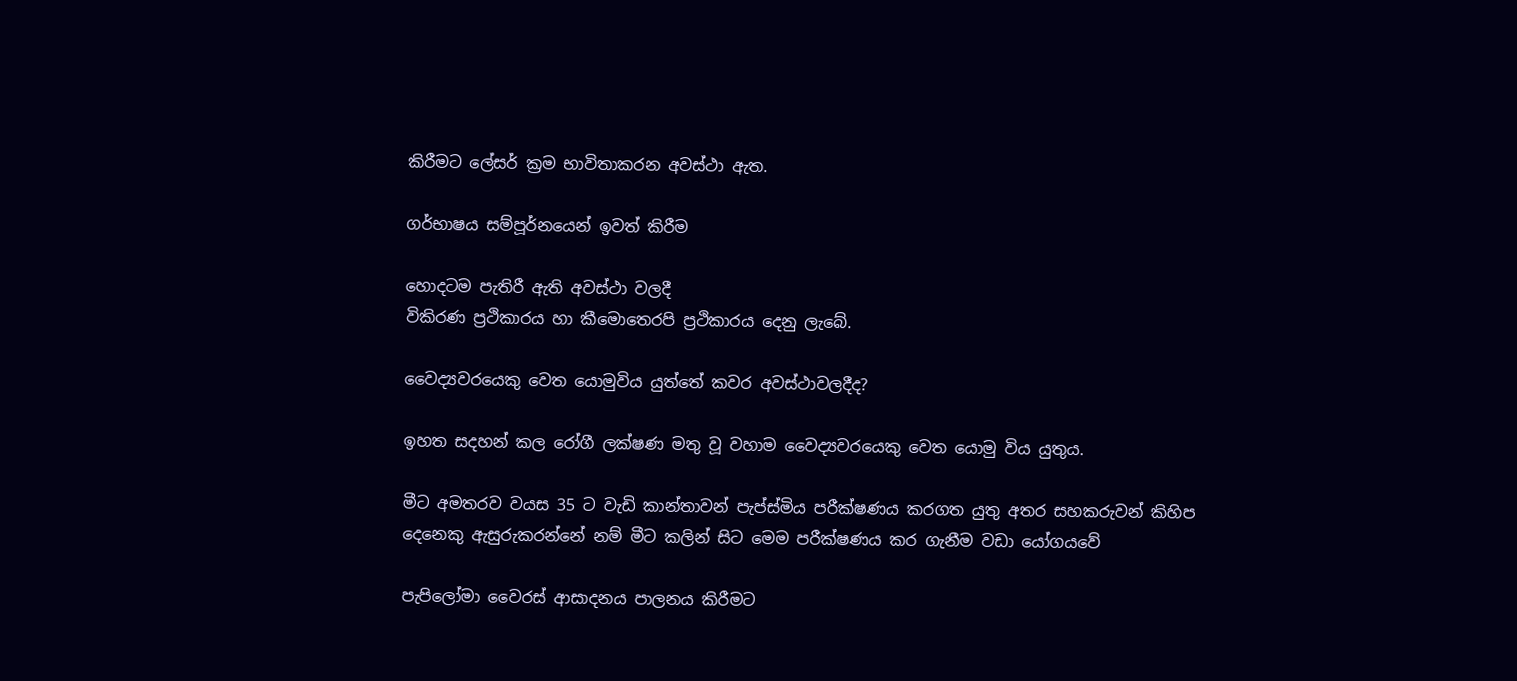කිරීමට ලේසර් ක්‍රම භාවිතාකරන අවස්ථා ඇත.

ගර්භාෂය සම්පූර්නයෙන් ඉවත් කිරීම

හොදටම පැතිරී ඇති අවස්ථා වලදී
විකිරණ ප්‍රථිකාරය හා කීමොතෙරපි ප්‍රථිකාරය දෙනු ලැබේ.

වෛද්‍යවරයෙකු වෙත යොමුවිය යුත්තේ කවර අවස්ථාවලදීද?

ඉහත සදහන් කල රෝගී ලක්ෂණ මතු වූ වහාම වෛද්‍යවරයෙකු වෙත යොමු විය යුතුය.

මීට අමතරව වයස 35 ට වැඩි කාන්තාවන් පැප්ස්මිය පරීක්ෂණය කරගත යුතු අතර සහකරුවන් කිහිප දෙනෙකු ඇසුරුකරන්නේ නම් මීට කලින් සිට මෙම පරීක්ෂණය කර ගැනීම වඩා යෝගයවේ

පැපිලෝමා වෛරස් ආසාදනය පාලනය කිරීමට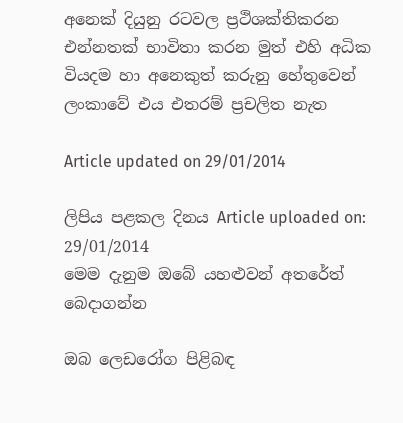අනෙක් දියුනු රටවල ප්‍රථිශක්තිකරන එන්නතක් භාවිතා කරන මුත් එහි අධික වියදම හා අනෙකුත් කරුනු හේතුවෙන් ලංකාවේ එය එතරම් ප්‍රචලිත නැත

Article updated on 29/01/2014

ලිපිය පළකල දිනය Article uploaded on: 29/01/2014
මෙම දැනුම ඔබේ යහළුවන් අතරේත් බෙදාගන්න

ඔබ ලෙඩරෝග පිළිබඳ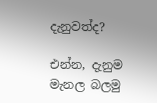දැනුවත්ද?

එන්න, දැනුම මැනල බලමු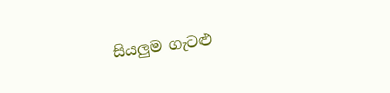සියලුම ගැටළු